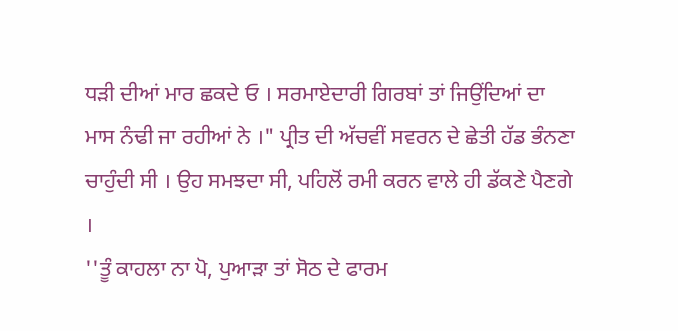ਧੜੀ ਦੀਆਂ ਮਾਰ ਛਕਦੇ ਓ । ਸਰਮਾਏਦਾਰੀ ਗਿਰਬਾਂ ਤਾਂ ਜਿਉਂਦਿਆਂ ਦਾ ਮਾਸ ਨੰਢੀ ਜਾ ਰਹੀਆਂ ਨੇ ।" ਪ੍ਰੀਤ ਦੀ ਅੱਚਵੀਂ ਸਵਰਨ ਦੇ ਛੇਤੀ ਹੱਡ ਭੰਨਣਾ ਚਾਹੁੰਦੀ ਸੀ । ਉਹ ਸਮਝਦਾ ਸੀ, ਪਹਿਲੋਂ ਰਮੀ ਕਰਨ ਵਾਲੇ ਹੀ ਡੱਕਣੇ ਪੈਣਗੇ ।
''ਤੂੰ ਕਾਹਲਾ ਨਾ ਪੋ, ਪੁਆੜਾ ਤਾਂ ਸੋਠ ਦੇ ਫਾਰਮ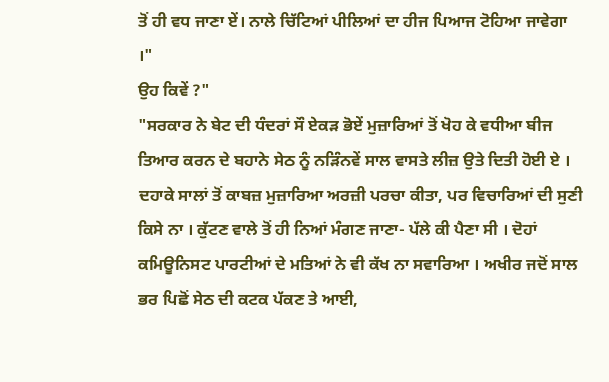ਤੋਂ ਹੀ ਵਧ ਜਾਣਾ ਏਂ। ਨਾਲੇ ਚਿੱਟਿਆਂ ਪੀਲਿਆਂ ਦਾ ਹੀਜ ਪਿਆਜ ਟੋਹਿਆ ਜਾਵੇਗਾ ।"
ਉਹ ਕਿਵੇਂ ?"
"ਸਰਕਾਰ ਨੇ ਬੇਟ ਦੀ ਧੰਦਰਾਂ ਸੌ ਏਕੜ ਭੋਏਂ ਮੁਜ਼ਾਰਿਆਂ ਤੋਂ ਖੋਹ ਕੇ ਵਧੀਆ ਬੀਜ ਤਿਆਰ ਕਰਨ ਦੇ ਬਹਾਨੇ ਸੇਠ ਨੂੰ ਨੜਿੰਨਵੇਂ ਸਾਲ ਵਾਸਤੇ ਲੀਜ਼ ਉਤੇ ਦਿਤੀ ਹੋਈ ਏ । ਦਹਾਕੇ ਸਾਲਾਂ ਤੋਂ ਕਾਬਜ਼ ਮੁਜ਼ਾਰਿਆ ਅਰਜ਼ੀ ਪਰਚਾ ਕੀਤਾ, ਪਰ ਵਿਚਾਰਿਆਂ ਦੀ ਸੁਣੀ ਕਿਸੇ ਨਾ । ਕੁੱਟਣ ਵਾਲੇ ਤੋਂ ਹੀ ਨਿਆਂ ਮੰਗਣ ਜਾਣਾ- ਪੱਲੇ ਕੀ ਪੈਣਾ ਸੀ । ਦੋਹਾਂ ਕਮਿਊਨਿਸਟ ਪਾਰਟੀਆਂ ਦੇ ਮਤਿਆਂ ਨੇ ਵੀ ਕੱਖ ਨਾ ਸਵਾਰਿਆ । ਅਖੀਰ ਜਦੋਂ ਸਾਲ ਭਰ ਪਿਛੋਂ ਸੇਠ ਦੀ ਕਟਕ ਪੱਕਣ ਤੇ ਆਈ,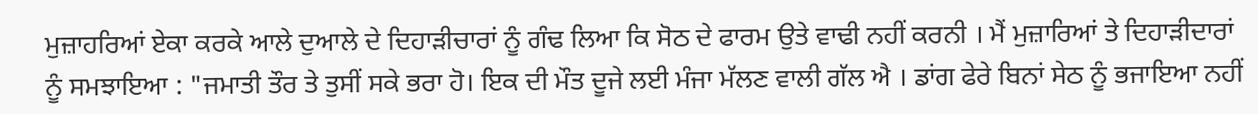ਮੁਜ਼ਾਹਰਿਆਂ ਏਕਾ ਕਰਕੇ ਆਲੇ ਦੁਆਲੇ ਦੇ ਦਿਹਾੜੀਚਾਰਾਂ ਨੂੰ ਗੰਢ ਲਿਆ ਕਿ ਸੋਠ ਦੇ ਫਾਰਮ ਉਤੇ ਵਾਢੀ ਨਹੀਂ ਕਰਨੀ । ਮੈਂ ਮੁਜ਼ਾਰਿਆਂ ਤੇ ਦਿਹਾੜੀਦਾਰਾਂ ਨੂੰ ਸਮਝਾਇਆ : "ਜਮਾਤੀ ਤੌਰ ਤੇ ਤੁਸੀਂ ਸਕੇ ਭਰਾ ਹੋ। ਇਕ ਦੀ ਮੌਤ ਦੂਜੇ ਲਈ ਮੰਜਾ ਮੱਲਣ ਵਾਲੀ ਗੱਲ ਐ । ਡਾਂਗ ਫੇਰੇ ਬਿਨਾਂ ਸੇਠ ਨੂੰ ਭਜਾਇਆ ਨਹੀਂ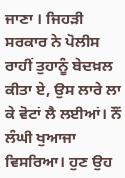ਜਾਣਾ । ਜਿਹੜੀ ਸਰਕਾਰ ਨੇ ਪੋਲੀਸ ਰਾਹੀਂ ਤੁਹਾਨੂੰ ਬੇਦਖ਼ਲ ਕੀਤਾ ਏ, ਉਸ ਲਾਰੇ ਲਾ ਕੇ ਵੋਟਾਂ ਲੈ ਲਈਆਂ। ਨੌਂ ਲੰਘੀ ਖੁਆਜਾ ਵਿਸਰਿਆ। ਹੁਣ ਉਹ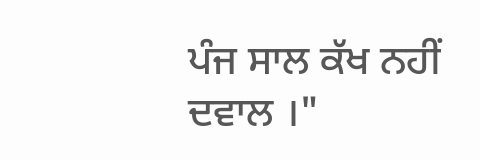ਪੰਜ ਸਾਲ ਕੱਖ ਨਹੀਂ ਦਵਾਲ ।"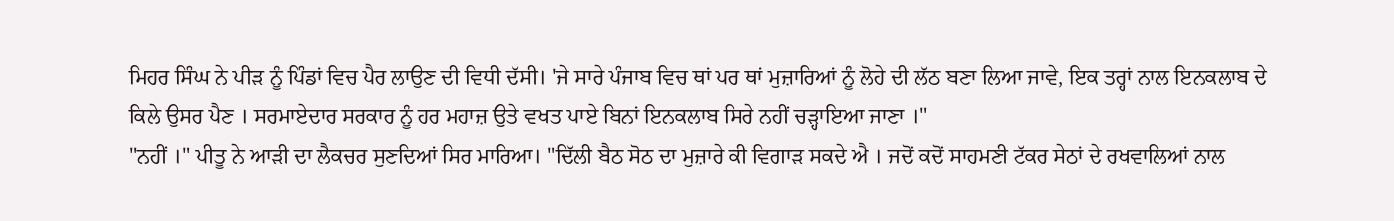ਮਿਹਰ ਸਿੰਘ ਨੇ ਪੀੜ ਨੂੰ ਪਿੰਡਾਂ ਵਿਚ ਪੈਰ ਲਾਉਣ ਦੀ ਵਿਧੀ ਦੱਸੀ। 'ਜੇ ਸਾਰੇ ਪੰਜਾਬ ਵਿਚ ਥਾਂ ਪਰ ਥਾਂ ਮੁਜ਼ਾਰਿਆਂ ਨੂੰ ਲੋਹੇ ਦੀ ਲੱਠ ਬਣਾ ਲਿਆ ਜਾਵੇ, ਇਕ ਤਰ੍ਹਾਂ ਨਾਲ ਇਨਕਲਾਬ ਦੇ ਕਿਲੇ ਉਸਰ ਪੈਣ । ਸਰਮਾਏਦਾਰ ਸਰਕਾਰ ਨੂੰ ਹਰ ਮਹਾਜ਼ ਉਤੇ ਵਖਤ ਪਾਏ ਬਿਨਾਂ ਇਨਕਲਾਬ ਸਿਰੇ ਨਹੀਂ ਚੜ੍ਹਾਇਆ ਜਾਣਾ ।"
"ਨਹੀਂ ।" ਪੀਤੂ ਨੇ ਆੜੀ ਦਾ ਲੈਕਚਰ ਸੁਣਦਿਆਂ ਸਿਰ ਮਾਰਿਆ। "ਦਿੱਲੀ ਬੈਠ ਸੋਠ ਦਾ ਮੁਜ਼ਾਰੇ ਕੀ ਵਿਗਾੜ ਸਕਦੇ ਐ । ਜਦੋਂ ਕਦੋਂ ਸਾਹਮਣੀ ਟੱਕਰ ਸੇਠਾਂ ਦੇ ਰਖਵਾਲਿਆਂ ਨਾਲ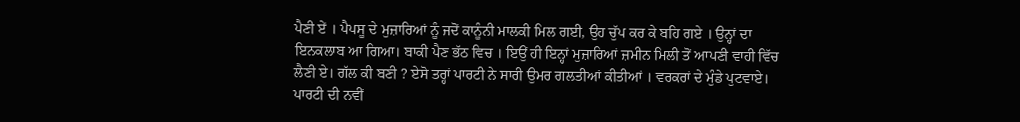ਪੈਣੀ ਏਂ । ਪੈਪਸੂ ਦੇ ਮੁਜ਼ਾਰਿਆਂ ਨੂੰ ਜਦੋਂ ਕਾਨੂੰਨੀ ਮਾਲਕੀ ਮਿਲ ਗਈ, ਉਹ ਚੁੱਪ ਕਰ ਕੇ ਬਹਿ ਗਏ । ਉਨ੍ਹਾਂ ਦਾ ਇਨਕਲਾਬ ਆ ਗਿਆ। ਬਾਕੀ ਪੈਣ ਭੱਠ ਵਿਚ । ਇਉਂ ਹੀ ਇਨ੍ਹਾਂ ਮੁਜ਼ਾਰਿਆਂ ਜ਼ਮੀਨ ਮਿਲੀ ਤੋਂ ਆਪਣੀ ਵਾਹੀ ਵਿੱਚ ਲੈਣੀ ਏ। ਗੱਲ ਕੀ ਬਣੀ ? ਏਸੋ ਤਰ੍ਹਾਂ ਪਾਰਟੀ ਨੇ ਸਾਰੀ ਉਮਰ ਗਲਤੀਆਂ ਕੀਤੀਆਂ । ਵਰਕਰਾਂ ਦੇ ਮੁੰਡੇ ਪੁਟਵਾਏ। ਪਾਰਟੀ ਦੀ ਨਵੀਂ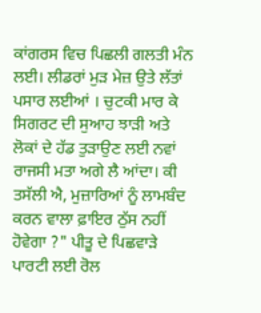ਕਾਂਗਰਸ ਵਿਚ ਪਿਛਲੀ ਗਲਤੀ ਮੰਨ ਲਈ। ਲੀਡਰਾਂ ਮੁੜ ਮੇਜ਼ ਉਤੇ ਲੱਤਾਂ ਪਸਾਰ ਲਈਆਂ । ਚੁਟਕੀ ਮਾਰ ਕੇ ਸਿਗਰਟ ਦੀ ਸੁਆਹ ਝਾੜੀ ਅਤੇ ਲੋਕਾਂ ਦੇ ਹੱਡ ਤੁੜਾਉਣ ਲਈ ਨਵਾਂ ਰਾਜਸੀ ਮਤਾ ਅਗੇ ਲੈ ਆਂਦਾ। ਕੀ ਤਸੱਲੀ ਐ, ਮੁਜ਼ਾਰਿਆਂ ਨੂੰ ਲਾਮਬੰਦ ਕਰਨ ਵਾਲਾ ਫ਼ਾਇਰ ਠੁੱਸ ਨਹੀਂ ਹੋਵੇਗਾ ?" ਪੀਤੂ ਦੇ ਪਿਛਵਾੜੇ ਪਾਰਟੀ ਲਈ ਰੋਲ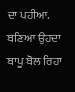ਦਾ ਪਹੀਆ. ਬਣਿਆ ਉਹਦਾ ਬਾਪੂ ਬੋਲ ਰਿਹਾ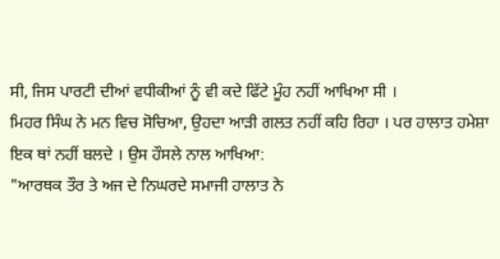ਸੀ, ਜਿਸ ਪਾਰਟੀ ਦੀਆਂ ਵਧੀਕੀਆਂ ਨੂੰ ਵੀ ਕਦੇ ਫਿੱਟੇ ਮੂੰਹ ਨਹੀਂ ਆਖਿਆ ਸੀ ।
ਮਿਹਰ ਸਿੰਘ ਨੇ ਮਨ ਵਿਚ ਸੋਚਿਆ, ਉਹਦਾ ਆੜੀ ਗਲਤ ਨਹੀਂ ਕਹਿ ਰਿਹਾ । ਪਰ ਹਾਲਾਤ ਹਮੇਸ਼ਾ ਇਕ ਥਾਂ ਨਹੀਂ ਬਲਦੇ । ਉਸ ਹੌਸਲੇ ਨਾਲ ਆਖਿਆ:
"ਆਰਥਕ ਤੌਰ ਤੇ ਅਜ ਦੇ ਨਿਘਰਦੇ ਸਮਾਜੀ ਹਾਲਾਤ ਨੇ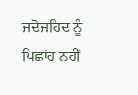ਜਦੋਜਹਿਦ ਨੂੰ ਪਿਛਾਂਹ ਨਹੀਂ